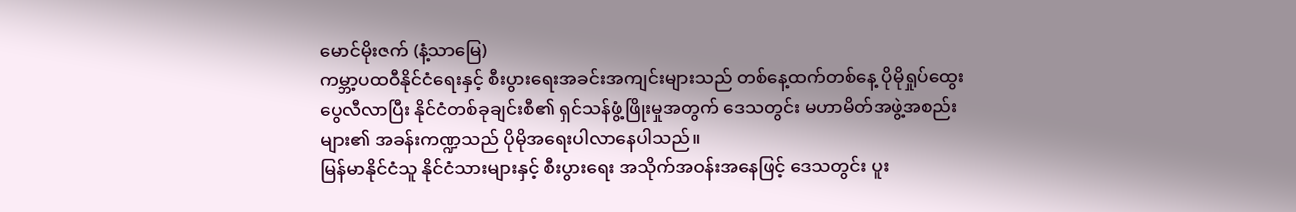မောင်မိုးဇက် (နံ့သာမြေ)
ကမ္ဘာ့ပထဝီနိုင်ငံရေးနှင့် စီးပွားရေးအခင်းအကျင်းများသည် တစ်နေ့ထက်တစ်နေ့ ပိုမိုရှုပ်ထွေးပွေလီလာပြီး နိုင်ငံတစ်ခုချင်းစီ၏ ရှင်သန်ဖွံ့ဖြိုးမှုအတွက် ဒေသတွင်း မဟာမိတ်အဖွဲ့အစည်းများ၏ အခန်းကဏ္ဍသည် ပိုမိုအရေးပါလာနေပါသည်။
မြန်မာနိုင်ငံသူ နိုင်ငံသားများနှင့် စီးပွားရေး အသိုက်အဝန်းအနေဖြင့် ဒေသတွင်း ပူး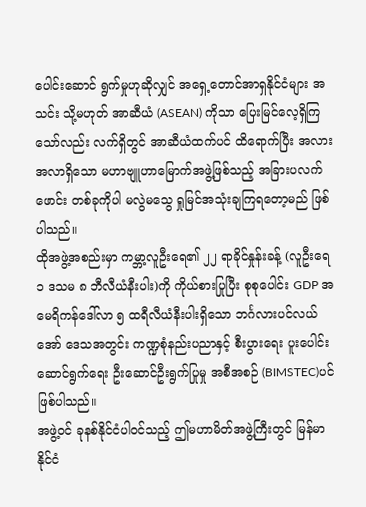ပေါင်းဆောင် ရွက်မှုဟုဆိုလျှင် အရှေ့တောင်အာရှနိုင်ငံများ အသင်း သို့မဟုတ် အာဆီယံ (ASEAN) ကိုသာ ပြေးမြင်လေ့ရှိကြသော်လည်း လက်ရှိတွင် အာဆီယံထက်ပင် ထိရောက်ပြီး အလားအလာရှိသော မဟာဗျူဟာမြောက်အဖွဲ့ဖြစ်သည့် အခြားပလက်ဖောင်း တစ်ခုကိုပါ မလွဲမသွေ ရှုမြင်အသုံးချကြရတော့မည် ဖြစ်ပါသည်။
ထိုအဖွဲ့အစည်းမှာ ကမ္ဘာ့လူဦးရေ၏ ၂၂ ရာခိုင်နှုန်းခန့် (လူဦးရေ ၁ ဒသမ ၈ ဘီလီယံနီးပါး)ကို ကိုယ်စားပြုပြီး စုစုပေါင်း GDP အမေရိကန်ဒေါ်လာ ၅ ထရီလီယံနီးပါးရှိသော ဘင်္ဂလားပင်လယ်အော် ဒေသအတွင်း ကဏ္ဍစုံနည်းပညာနှင့် စီးပွားရေး ပူးပေါင်းဆောင်ရွက်ရေး ဦးဆောင်ဦးရွက်ပြုမှု အစီအစဉ် (BIMSTEC)ပင် ဖြစ်ပါသည်။
အဖွဲ့ဝင် ခုနစ်နိုင်ငံပါဝင်သည့် ဤမဟာမိတ်အဖွဲ့ကြီးတွင် မြန်မာနိုင်ငံ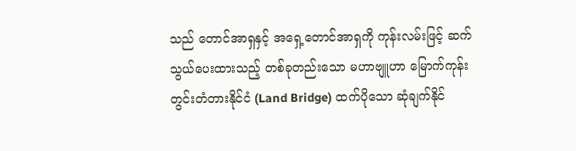သည် တောင်အာရှနှင့် အရှေ့တောင်အာရှကို ကုန်းလမ်းဖြင့် ဆက်သွယ်ပေးထားသည့် တစ်ခုတည်းသော မဟာဗျူဟာ မြောက်ကုန်းတွင်းတံတားနိုင်ငံ (Land Bridge) ထက်ပိုသော ဆုံချက်နိုင်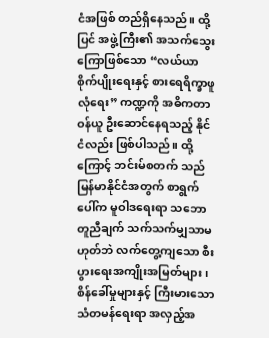ငံအဖြစ် တည်ရှိနေသည်။ ထို့ပြင် အဖွဲ့ကြီး၏ အသက်သွေးကြောဖြစ်သော “လယ်ယာစိုက်ပျိုးရေးနှင့် စားရေရိက္ခာဖူလုံရေး” ကဏ္ဍကို အဓိကတာဝန်ယူ ဦးဆောင်နေရသည့် နိုင်ငံလည်း ဖြစ်ပါသည်။ ထို့ကြောင့် ဘင်းမ်စတက် သည် မြန်မာနိုင်ငံအတွက် စာရွက်ပေါ်က မူဝါဒရေးရာ သဘောတူညီချက် သက်သက်မျှသာမဟုတ်ဘဲ လက်တွေ့ကျသော စီးပွားရေးအကျိုးအမြတ်များ၊ စိန်ခေါ်မှုများနှင့် ကြီးမားသောသံတမန်ရေးရာ အလှည့်အ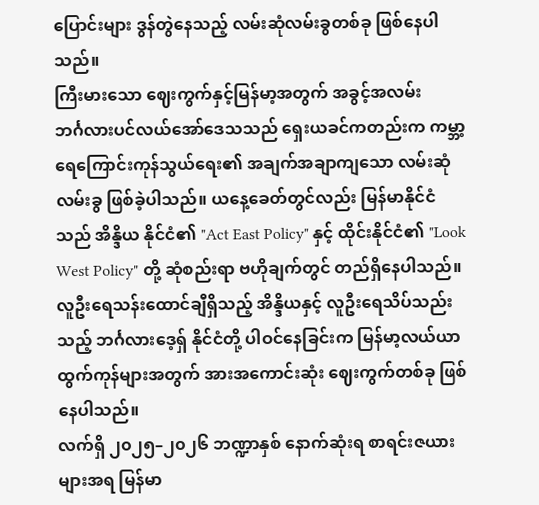ပြောင်းများ ဒွန်တွဲနေသည့် လမ်းဆုံလမ်းခွတစ်ခု ဖြစ်နေပါသည်။
ကြီးမားသော ဈေးကွက်နှင့်မြန်မာ့အတွက် အခွင့်အလမ်း
ဘင်္ဂလားပင်လယ်အော်ဒေသသည် ရှေးယခင်ကတည်းက ကမ္ဘာ့ရေကြောင်းကုန်သွယ်ရေး၏ အချက်အချာကျသော လမ်းဆုံလမ်းခွ ဖြစ်ခဲ့ပါသည်။ ယနေ့ခေတ်တွင်လည်း မြန်မာနိုင်ငံသည် အိန္ဒိယ နိုင်ငံ၏ "Act East Policy" နှင့် ထိုင်းနိုင်ငံ၏ "Look West Policy" တို့ ဆုံစည်းရာ ဗဟိုချက်တွင် တည်ရှိနေပါသည်။ လူဦးရေသန်းထောင်ချီရှိသည့် အိန္ဒိယနှင့် လူဦးရေသိပ်သည်းသည့် ဘင်္ဂလားဒေ့ရှ် နိုင်ငံတို့ ပါဝင်နေခြင်းက မြန်မာ့လယ်ယာထွက်ကုန်များအတွက် အားအကောင်းဆုံး ဈေးကွက်တစ်ခု ဖြစ်နေပါသည်။
လက်ရှိ ၂၀၂၅–၂၀၂၆ ဘဏ္ဍာနှစ် နောက်ဆုံးရ စာရင်းဇယားများအရ မြန်မာ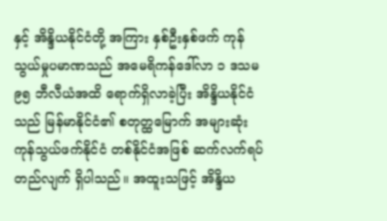နှင့် အိန္ဒိယနိုင်ငံတို့ အကြား နှစ်ဦးနှစ်ဖက် ကုန်သွယ်မှုပမာဏသည် အမေရိကန်ဒေါ်လာ ၁ ဒသမ ၉၅ ဘီလီယံအထိ ရောက်ရှိလာခဲ့ပြီး အိန္ဒိယနိုင်ငံသည် မြန်မာနိုင်ငံ၏ စတုတ္ထမြောက် အများဆုံးကုန်သွယ်ဖက်နိုင်ငံ တစ်နိုင်ငံအဖြစ် ဆက်လက်ရပ်တည်လျက် ရှိပါသည်။ အထူးသဖြင့် အိန္ဒိယ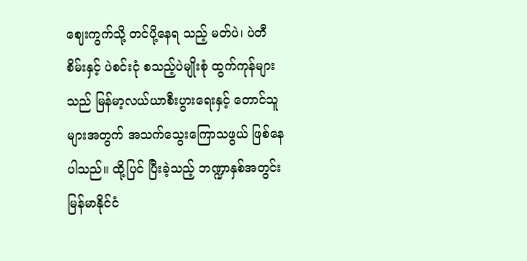ဈေးကွက်သို့ တင်ပို့နေရ သည့် မတ်ပဲ၊ ပဲတီစိမ်းနှင့် ပဲစင်းငုံ စသည့်ပဲမျိုးစုံ ထွက်ကုန်များသည် မြန်မာ့လယ်ယာစီးပွားရေးနှင့် တောင်သူများအတွက် အသက်သွေးကြောသဖွယ် ဖြစ်နေပါသည်။ ထို့ပြင် ပြီးခဲ့သည့် ဘဏ္ဍာနှစ်အတွင်း မြန်မာနိုင်ငံ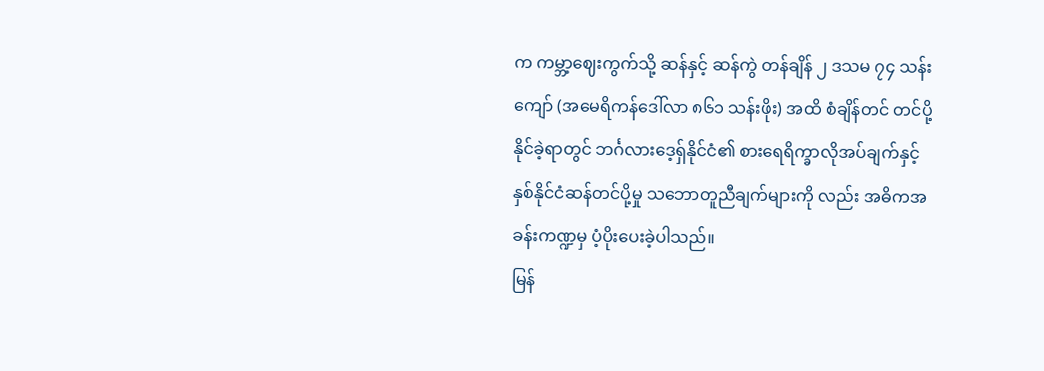က ကမ္ဘာ့ဈေးကွက်သို့ ဆန်နှင့် ဆန်ကွဲ တန်ချိန် ၂ ဒသမ ၇၄ သန်းကျော် (အမေရိကန်ဒေါ်လာ ၈၆၁ သန်းဖိုး) အထိ စံချိန်တင် တင်ပို့နိုင်ခဲ့ရာတွင် ဘင်္ဂလားဒေ့ရှ်နိုင်ငံ၏ စားရေရိက္ခာလိုအပ်ချက်နှင့် နှစ်နိုင်ငံဆန်တင်ပို့မှု သဘောတူညီချက်များကို လည်း အဓိကအခန်းကဏ္ဍမှ ပံ့ပိုးပေးခဲ့ပါသည်။
မြန်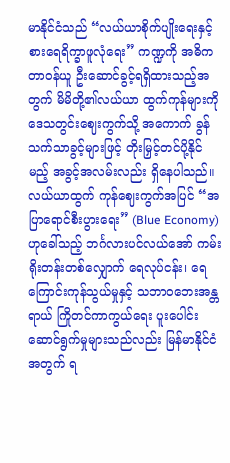မာနိုင်ငံသည် “လယ်ယာစိုက်ပျိုးရေးနှင့် စားရေရိက္ခာဖူလုံရေး” ကဏ္ဍကို အဓိက တာဝန်ယူ ဦးဆောင်ခွင့်ရရှိထားသည့်အတွက် မိမိတို့၏လယ်ယာ ထွက်ကုန်များကို ဒေသတွင်းဈေးကွက်သို့ အကောက် ခွန်သက်သာခွင့်များဖြင့် တိုးမြှင့်တင်ပို့နိုင်မည့် အခွင့်အလမ်းလည်း ရှိနေပါသည်။ လယ်ယာထွက် ကုန်ဈေးကွက်အပြင် “အပြာရောင်စီးပွားရေး” (Blue Economy) ဟုခေါ်သည့် ဘင်္ဂလားပင်လယ်အော် ကမ်းရိုးတန်းတစ်လျှောက် ရေလုပ်ငန်း၊ ရေကြောင်းကုန်သွယ်မှုနှင့် သဘာဝဘေးအန္တရာယ် ကြိုတင်ကာကွယ်ရေး ပူးပေါင်းဆောင်ရွက်မှုများသည်လည်း မြန်မာနိုင်ငံအတွက် ရ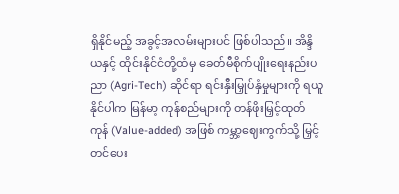ရှိနိုင်မည့် အခွင့်အလမ်းများပင် ဖြစ်ပါသည်။ အိန္ဒိယနှင့် ထိုင်းနိုင်ငံတို့ထံမှ ခေတ်မီစိုက်ပျိုးရေးနည်းပညာ (Agri-Tech) ဆိုင်ရာ ရင်းနှီးမြှုပ်နှံမှုများကို ရယူနိုင်ပါက မြန်မာ့ ကုန်စည်များကို တန်ဖိုးမြှင့်ထုတ်ကုန် (Value-added) အဖြစ် ကမ္ဘာ့ဈေးကွက်သို့ မြှင့်တင်ပေး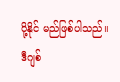ပို့နိုင် မည်ဖြစ်ပါသည်။
ဒီဂျစ်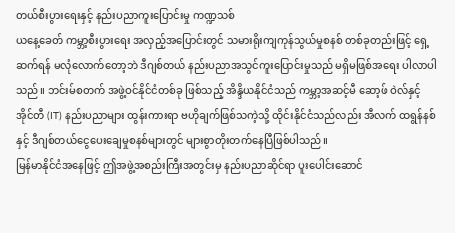တယ်စီးပွားရေးနှင့် နည်းပညာကူးပြောင်းမှု ကဏ္ဍသစ်
ယနေ့ခေတ် ကမ္ဘာ့စီးပွားရေး အလှည့်အပြောင်းတွင် သမားရိုးကျကုန်သွယ်မှုစနစ် တစ်ခုတည်းဖြင့် ရှေ့ဆက်ရန် မလုံလောက်တော့ဘဲ ဒီဂျစ်တယ် နည်းပညာအသွင်ကူးပြောင်းမှုသည် မရှိမဖြစ်အရေး ပါလာပါသည်။ ဘင်းမ်စတက် အဖွဲ့ဝင်နိုင်ငံတစ်ခု ဖြစ်သည့် အိန္ဒိယနိုင်ငံသည် ကမ္ဘာ့အဆင့်မီ ဆော့ဖ် ဝဲလ်နှင့် အိုင်တီ (IT) နည်းပညာများ ထွန်းကားရာ ဗဟိုချက်ဖြစ်သကဲ့သို့ ထိုင်းနိုင်ငံသည်လည်း အီလက် ထရွန်နစ်နှင့် ဒီဂျစ်တယ်ငွေပေးချေမှုစနစ်များတွင် များစွာတိုးတက်နေပြီဖြစ်ပါသည်။
မြန်မာနိုင်ငံအနေဖြင့် ဤအဖွဲ့အစည်းကြီးအတွင်းမှ နည်းပညာဆိုင်ရာ ပူးပေါင်းဆောင်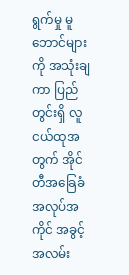ရွက်မှု မူဘောင်များကို အသုံးချကာ ပြည်တွင်းရှိ လူငယ်ထုအတွက် အိုင်တီအခြေခံအလုပ်အကိုင် အခွင့်အလမ်း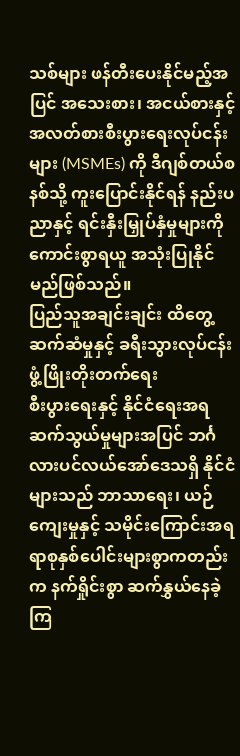သစ်များ ဖန်တီးပေးနိုင်မည့်အပြင် အသေးစား၊ အငယ်စားနှင့် အလတ်စားစီးပွားရေးလုပ်ငန်းများ (MSMEs) ကို ဒီဂျစ်တယ်စနစ်သို့ ကူးပြောင်းနိုင်ရန် နည်းပညာနှင့် ရင်းနှီးမြှုပ်နှံမှုများကို ကောင်းစွာရယူ အသုံးပြုနိုင်မည်ဖြစ်သည်။
ပြည်သူအချင်းချင်း ထိတွေ့ဆက်ဆံမှုနှင့် ခရီးသွားလုပ်ငန်း ဖွံ့ဖြိုးတိုးတက်ရေး
စီးပွားရေးနှင့် နိုင်ငံရေးအရ ဆက်သွယ်မှုများအပြင် ဘင်္ဂလားပင်လယ်အော်ဒေသရှိ နိုင်ငံများသည် ဘာသာရေး၊ ယဉ်ကျေးမှုနှင့် သမိုင်းကြောင်းအရ ရာစုနှစ်ပေါင်းများစွာကတည်းက နက်ရှိုင်းစွာ ဆက်နွှယ်နေခဲ့ကြ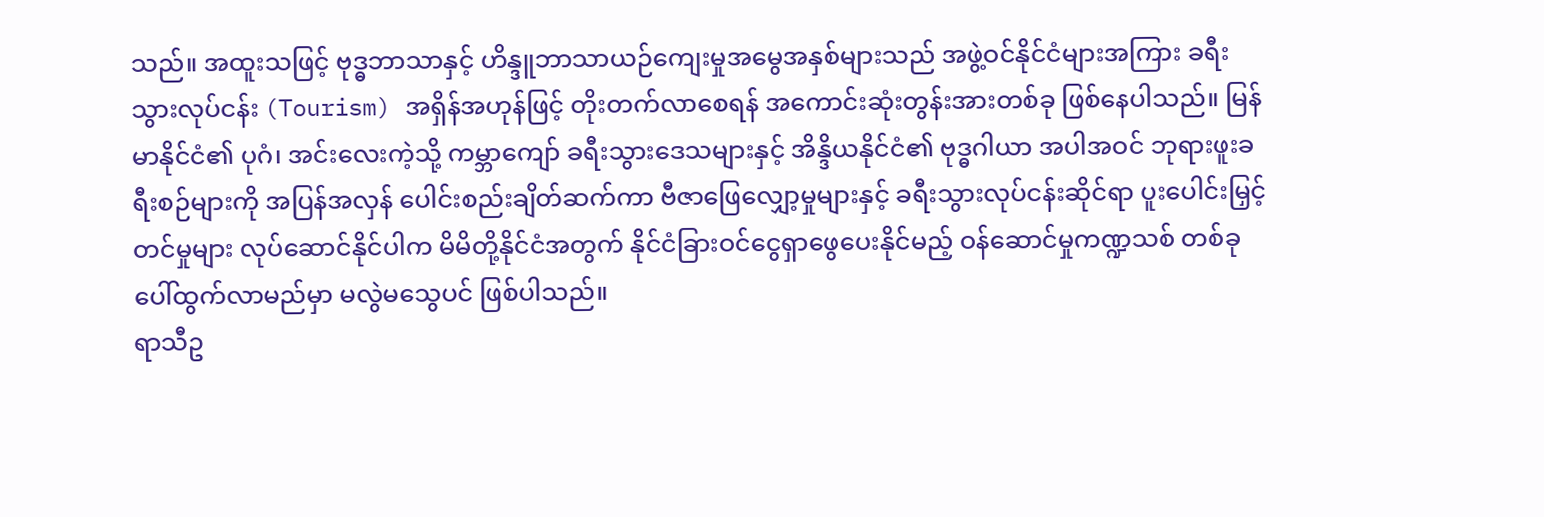သည်။ အထူးသဖြင့် ဗုဒ္ဓဘာသာနှင့် ဟိန္ဒူဘာသာယဉ်ကျေးမှုအမွေအနှစ်များသည် အဖွဲ့ဝင်နိုင်ငံများအကြား ခရီးသွားလုပ်ငန်း (Tourism) အရှိန်အဟုန်ဖြင့် တိုးတက်လာစေရန် အကောင်းဆုံးတွန်းအားတစ်ခု ဖြစ်နေပါသည်။ မြန်မာနိုင်ငံ၏ ပုဂံ၊ အင်းလေးကဲ့သို့ ကမ္ဘာကျော် ခရီးသွားဒေသများနှင့် အိန္ဒိယနိုင်ငံ၏ ဗုဒ္ဓဂါယာ အပါအဝင် ဘုရားဖူးခရီးစဉ်များကို အပြန်အလှန် ပေါင်းစည်းချိတ်ဆက်ကာ ဗီဇာဖြေလျှော့မှုများနှင့် ခရီးသွားလုပ်ငန်းဆိုင်ရာ ပူးပေါင်းမြှင့်တင်မှုများ လုပ်ဆောင်နိုင်ပါက မိမိတို့နိုင်ငံအတွက် နိုင်ငံခြားဝင်ငွေရှာဖွေပေးနိုင်မည့် ဝန်ဆောင်မှုကဏ္ဍသစ် တစ်ခုပေါ်ထွက်လာမည်မှာ မလွဲမသွေပင် ဖြစ်ပါသည်။
ရာသီဥ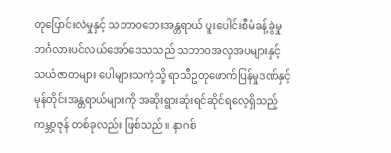တုပြောင်းလဲမှုနှင့် သဘာဝဘေးအန္တရာယ် ပူးပေါင်းစီမံခန့်ခွဲမှု
ဘင်္ဂလားပင်လယ်အော်ဒေသသည် သဘာဝအလှအပများနှင့် သယံဇာတများ ပေါများသကဲ့သို့ ရာသီဥတုဖောက်ပြန်မှုဒဏ်နှင့် မုန်တိုင်းအန္တရာယ်များကို အဆိုးရွားဆုံးရင်ဆိုင်ရလေ့ရှိသည့် ကမ္ဘာ့ဇုန် တစ်ခုလည်း ဖြစ်သည်။ နာဂစ်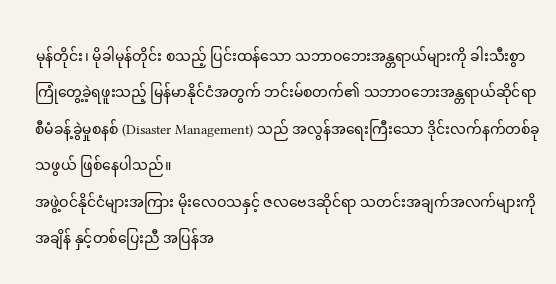မုန်တိုင်း၊ မိုခါမုန်တိုင်း စသည့် ပြင်းထန်သော သဘာဝဘေးအန္တရာယ်များကို ခါးသီးစွာကြုံတွေ့ခဲ့ရဖူးသည့် မြန်မာနိုင်ငံအတွက် ဘင်းမ်စတက်၏ သဘာဝဘေးအန္တရာယ်ဆိုင်ရာ စီမံခန့်ခွဲမှုစနစ် (Disaster Management) သည် အလွန်အရေးကြီးသော ဒိုင်းလက်နက်တစ်ခုသဖွယ် ဖြစ်နေပါသည်။
အဖွဲ့ဝင်နိုင်ငံများအကြား မိုးလေဝသနှင့် ဇလဗေဒဆိုင်ရာ သတင်းအချက်အလက်များကို အချိန် နှင့်တစ်ပြေးညီ အပြန်အ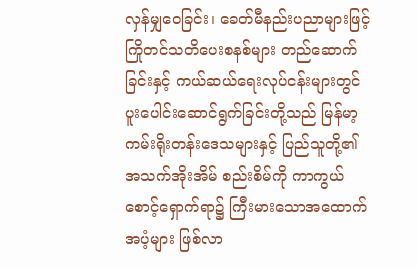လှန်မျှဝေခြင်း၊ ခေတ်မီနည်းပညာများဖြင့် ကြိုတင်သတိပေးစနစ်များ တည်ဆောက်ခြင်းနှင့် ကယ်ဆယ်ရေးလုပ်ငန်းများတွင် ပူးပေါင်းဆောင်ရွက်ခြင်းတို့သည် မြန်မာ့ကမ်းရိုးတန်းဒေသများနှင့် ပြည်သူတို့၏ အသက်အိုးအိမ် စည်းစိမ်ကို ကာကွယ်စောင့်ရှောက်ရာ၌ ကြီးမားသောအထောက်အပံ့များ ဖြစ်လာ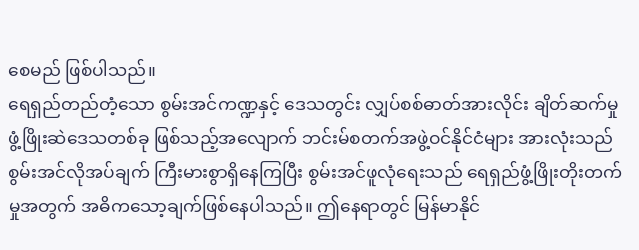စေမည် ဖြစ်ပါသည်။
ရေရှည်တည်တံ့သော စွမ်းအင်ကဏ္ဍနှင့် ဒေသတွင်း လျှပ်စစ်ဓာတ်အားလိုင်း ချိတ်ဆက်မှု
ဖွံ့ဖြိုးဆဲဒေသတစ်ခု ဖြစ်သည့်အလျောက် ဘင်းမ်စတက်အဖွဲ့ဝင်နိုင်ငံများ အားလုံးသည် စွမ်းအင်လိုအပ်ချက် ကြီးမားစွာရှိနေကြပြီး စွမ်းအင်ဖူလုံရေးသည် ရေရှည်ဖွံ့ဖြိုးတိုးတက်မှုအတွက် အဓိကသော့ချက်ဖြစ်နေပါသည်။ ဤနေရာတွင် မြန်မာနိုင်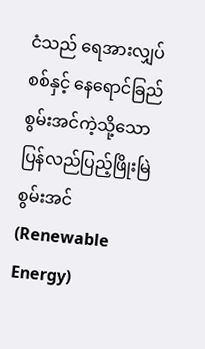ငံသည် ရေအားလျှပ်စစ်နှင့် နေရောင်ခြည် စွမ်းအင်ကဲ့သို့သော ပြန်လည်ပြည့်ဖြိုးမြဲစွမ်းအင် (Renewable Energy)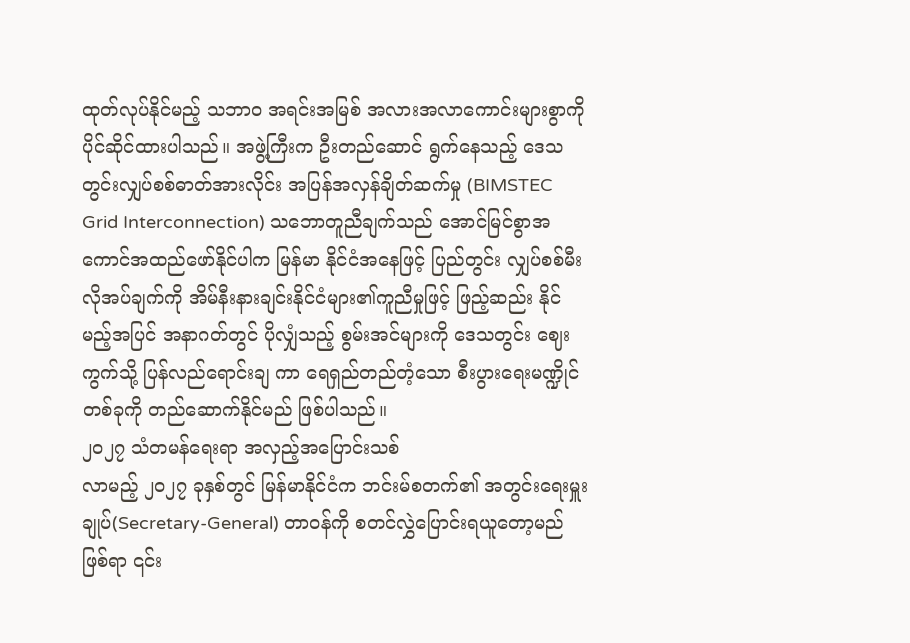ထုတ်လုပ်နိုင်မည့် သဘာဝ အရင်းအမြစ် အလားအလာကောင်းများစွာကို ပိုင်ဆိုင်ထားပါသည်။ အဖွဲ့ကြီးက ဦးတည်ဆောင် ရွက်နေသည့် ဒေသတွင်းလျှပ်စစ်ဓာတ်အားလိုင်း အပြန်အလှန်ချိတ်ဆက်မှု (BIMSTEC Grid Interconnection) သဘောတူညီချက်သည် အောင်မြင်စွာအကောင်အထည်ဖော်နိုင်ပါက မြန်မာ နိုင်ငံအနေဖြင့် ပြည်တွင်း လျှပ်စစ်မီးလိုအပ်ချက်ကို အိမ်နီးနားချင်းနိုင်ငံများ၏ကူညီမှုဖြင့် ဖြည့်ဆည်း နိုင်မည့်အပြင် အနာဂတ်တွင် ပိုလျှံသည့် စွမ်းအင်များကို ဒေသတွင်း ဈေးကွက်သို့ ပြန်လည်ရောင်းချ ကာ ရေရှည်တည်တံ့သော စီးပွားရေးမဏ္ဍိုင်တစ်ခုကို တည်ဆောက်နိုင်မည် ဖြစ်ပါသည်။
၂၀၂၇ သံတမန်ရေးရာ အလှည့်အပြောင်းသစ်
လာမည့် ၂၀၂၇ ခုနှစ်တွင် မြန်မာနိုင်ငံက ဘင်းမ်စတက်၏ အတွင်းရေးမှူးချုပ်(Secretary-General) တာဝန်ကို စတင်လွှဲပြောင်းရယူတော့မည်ဖြစ်ရာ ၎င်း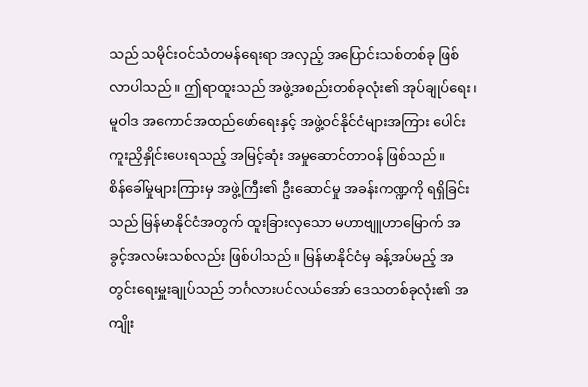သည် သမိုင်းဝင်သံတမန်ရေးရာ အလှည့် အပြောင်းသစ်တစ်ခု ဖြစ်လာပါသည်။ ဤရာထူးသည် အဖွဲ့အစည်းတစ်ခုလုံး၏ အုပ်ချုပ်ရေး၊ မူဝါဒ အကောင်အထည်ဖော်ရေးနှင့် အဖွဲ့ဝင်နိုင်ငံများအကြား ပေါင်းကူးညှိနှိုင်းပေးရသည့် အမြင့်ဆုံး အမှုဆောင်တာဝန် ဖြစ်သည်။
စိန်ခေါ်မှုများကြားမှ အဖွဲ့ကြီး၏ ဦးဆောင်မှု အခန်းကဏ္ဍကို ရရှိခြင်းသည် မြန်မာနိုင်ငံအတွက် ထူးခြားလှသော မဟာဗျူဟာမြောက် အခွင့်အလမ်းသစ်လည်း ဖြစ်ပါသည်။ မြန်မာနိုင်ငံမှ ခန့်အပ်မည့် အတွင်းရေးမှူးချုပ်သည် ဘင်္ဂလားပင်လယ်အော် ဒေသတစ်ခုလုံး၏ အကျိုး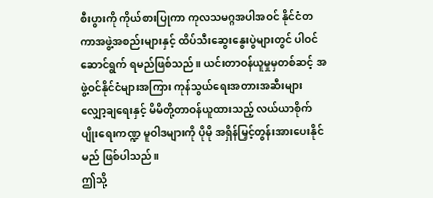စီးပွားကို ကိုယ်စားပြုကာ ကုလသမဂ္ဂအပါအဝင် နိုင်ငံတကာအဖွဲ့အစည်းများနှင့် ထိပ်သီးဆွေးနွေးပွဲများတွင် ပါဝင်ဆောင်ရွက် ရမည်ဖြစ်သည်။ ယင်းတာဝန်ယူမှုမှတစ်ဆင့် အဖွဲ့ဝင်နိုင်ငံများအကြား ကုန်သွယ်ရေးအတားအဆီးများ လျှော့ချရေးနှင့် မိမိတို့တာဝန်ယူထားသည့် လယ်ယာစိုက်ပျိုးရေးကဏ္ဍ မူဝါဒများကို ပိုမို အရှိန်မြှင့်တွန်းအားပေးနိုင်မည် ဖြစ်ပါသည်။
ဤသို့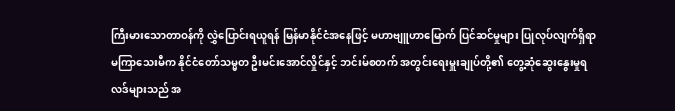ကြီးမားသောတာဝန်ကို လွှဲပြောင်းရယူရန် မြန်မာနိုင်ငံအနေဖြင့် မဟာဗျူဟာမြောက် ပြင်ဆင်မှုများ ပြုလုပ်လျက်ရှိရာ မကြာသေးမီက နိုင်ငံတော်သမ္မတ ဦးမင်းအောင်လှိုင်နှင့် ဘင်းမ်စတက် အတွင်းရေးမှူးချုပ်တို့၏ တွေ့ဆုံဆွေးနွေးမှုရလဒ်များသည် အ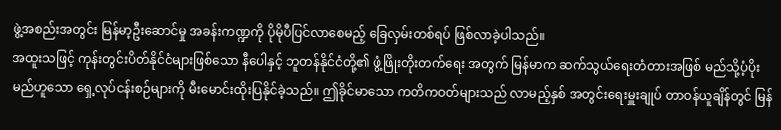ဖွဲ့အစည်းအတွင်း မြန်မာ့ဦးဆောင်မှု အခန်းကဏ္ဍကို ပိုမိုပီပြင်လာစေမည့် ခြေလှမ်းတစ်ရပ် ဖြစ်လာခဲ့ပါသည်။
အထူးသဖြင့် ကုန်းတွင်းပိတ်နိုင်ငံများဖြစ်သော နီပေါနှင့် ဘူတန်နိုင်ငံတို့၏ ဖွံ့ဖြိုးတိုးတက်ရေး အတွက် မြန်မာက ဆက်သွယ်ရေးတံတားအဖြစ် မည်သို့ပံ့ပိုးမည်ဟူသော ရှေ့လုပ်ငန်းစဉ်များကို မီးမောင်းထိုးပြနိုင်ခဲ့သည်။ ဤခိုင်မာသော ကတိကဝတ်များသည် လာမည့်နှစ် အတွင်းရေးမှူးချုပ် တာဝန်ယူချိန်တွင် မြန်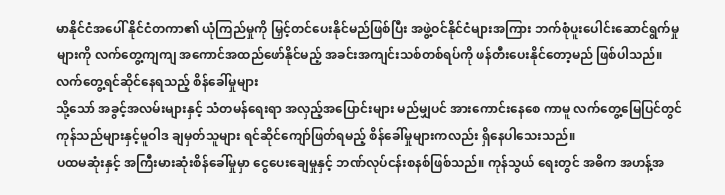မာနိုင်ငံအပေါ် နိုင်ငံတကာ၏ ယုံကြည်မှုကို မြှင့်တင်ပေးနိုင်မည်ဖြစ်ပြီး အဖွဲ့ဝင်နိုင်ငံများအကြား ဘက်စုံပူးပေါင်းဆောင်ရွက်မှုများကို လက်တွေ့ကျကျ အကောင်အထည်ဖော်နိုင်မည့် အခင်းအကျင်းသစ်တစ်ရပ်ကို ဖန်တီးပေးနိုင်တော့မည် ဖြစ်ပါသည်။
လက်တွေ့ရင်ဆိုင်နေရသည့် စိန်ခေါ်မှုများ
သို့သော် အခွင့်အလမ်းများနှင့် သံတမန်ရေးရာ အလှည့်အပြောင်းများ မည်မျှပင် အားကောင်းနေစေ ကာမူ လက်တွေ့မြေပြင်တွင် ကုန်သည်များနှင့်မူဝါဒ ချမှတ်သူများ ရင်ဆိုင်ကျော်ဖြတ်ရမည့် စိန်ခေါ်မှုများကလည်း ရှိနေပါသေးသည်။
ပထမဆုံးနှင့် အကြီးမားဆုံးစိန်ခေါ်မှုမှာ ငွေပေးချေမှုနှင့် ဘဏ်လုပ်ငန်းစနစ်ဖြစ်သည်။ ကုန်သွယ် ရေးတွင် အဓိက အဟန့်အ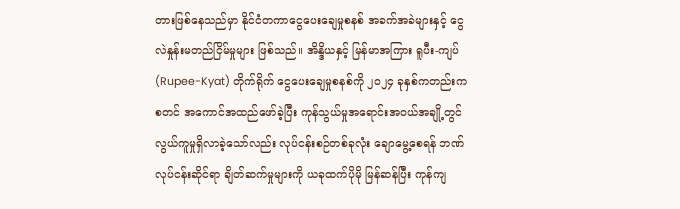တားဖြစ်နေသည်မှာ နိုင်ငံတကာငွေပေးချေမှုစနစ် အခက်အခဲများနှင့် ငွေလဲနှုန်းမတည်ငြိမ်မှုများ ဖြစ်သည်။ အိန္ဒိယနှင့် မြန်မာအကြား ရူပီး-ကျပ် (Rupee-Kyat) တိုက်ရိုက် ငွေပေးချေမှုစနစ်ကို ၂၀၂၄ ခုနှစ်ကတည်းက စတင် အကောင်အထည်ဖော်ခဲ့ပြီး ကုန်သွယ်မှုအရောင်းအဝယ်အချို့တွင် လွယ်ကူမှုရှိလာခဲ့သော်လည်း လုပ်ငန်းစဉ်တစ်ခုလုံး ချောမွေ့စေရန် ဘဏ်လုပ်ငန်းဆိုင်ရာ ချိတ်ဆက်မှုများကို ယခုထက်ပိုမို မြန်ဆန်ပြီး ကုန်ကျ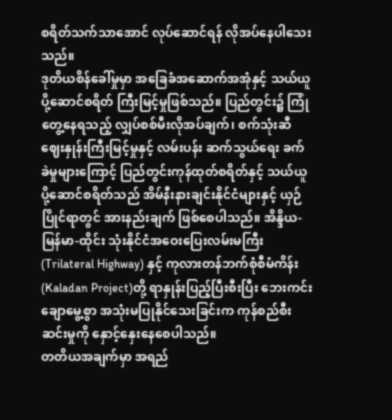စရိတ်သက်သာအောင် လုပ်ဆောင်ရန် လိုအပ်နေပါသေးသည်။
ဒုတိယစိန်ခေါ်မှုမှာ အခြေခံအဆောက်အအုံနှင့် သယ်ယူပို့ဆောင်စရိတ် ကြီးမြင့်မှုဖြစ်သည်။ ပြည်တွင်း၌ ကြုံတွေ့နေရသည့် လျှပ်စစ်မီးလိုအပ်ချက်၊ စက်သုံးဆီဈေးနှုန်းကြီးမြင့်မှုနှင့် လမ်းပန်း ဆက်သွယ်ရေး ခက်ခဲမှုများကြောင့် ပြည်တွင်းကုန်ထုတ်စရိတ်နှင့် သယ်ယူပို့ဆောင်စရိတ်သည် အိမ်နီးနားချင်းနိုင်ငံများနှင့် ယှဉ်ပြိုင်ရာတွင် အားနည်းချက် ဖြစ်စေပါသည်။ အိန္ဒိယ-မြန်မာ-ထိုင်း သုံးနိုင်ငံအဝေးပြေးလမ်းမကြီး (Trilateral Highway) နှင့် ကုလားတန်ဘက်စုံစီမံကိန်း (Kaladan Project)တို့ ရာနှုန်းပြည့်ပြီးစီးပြီး ဘေးကင်းချောမွေ့စွာ အသုံးမပြုနိုင်သေးခြင်းက ကုန်စည်စီးဆင်းမှုကို နှောင့်နှေးနေစေပါသည်။
တတိယအချက်မှာ အရည်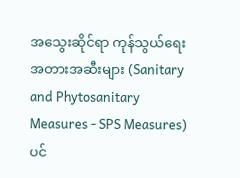အသွေးဆိုင်ရာ ကုန်သွယ်ရေးအတားအဆီးများ (Sanitary and Phytosanitary Measures - SPS Measures) ပင်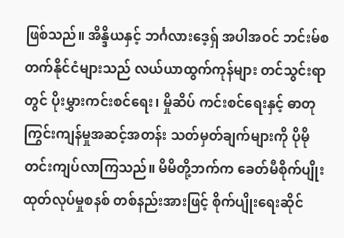ဖြစ်သည်။ အိန္ဒိယနှင့် ဘင်္ဂလားဒေ့ရှ် အပါအဝင် ဘင်းမ်စတက်နိုင်ငံများသည် လယ်ယာထွက်ကုန်များ တင်သွင်းရာတွင် ပိုးမွှားကင်းစင်ရေး၊ မှိုဆိပ် ကင်းစင်ရေးနှင့် ဓာတုကြွင်းကျန်မှုအဆင့်အတန်း သတ်မှတ်ချက်များကို ပိုမိုတင်းကျပ်လာကြသည်။ မိမိတို့ဘက်က ခေတ်မီစိုက်ပျိုးထုတ်လုပ်မှုစနစ် တစ်နည်းအားဖြင့် စိုက်ပျိုးရေးဆိုင်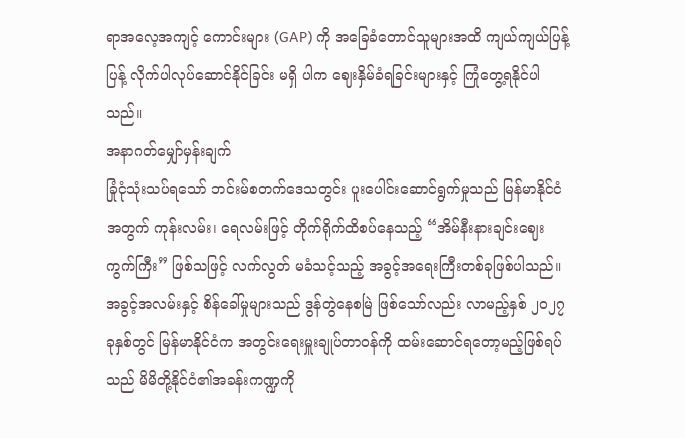ရာအလေ့အကျင့် ကောင်းများ (GAP) ကို အခြေခံတောင်သူများအထိ ကျယ်ကျယ်ပြန့်ပြန့် လိုက်ပါလုပ်ဆောင်နိုင်ခြင်း မရှိ ပါက ဈေးနှိမ်ခံရခြင်းများနှင့် ကြုံတွေ့ရနိုင်ပါသည်။
အနာဂတ်မျှော်မှန်းချက်
ခြုံငုံသုံးသပ်ရသော် ဘင်းမ်စတက်ဒေသတွင်း ပူးပေါင်းဆောင်ရွက်မှုသည် မြန်မာနိုင်ငံအတွက် ကုန်းလမ်း၊ ရေလမ်းဖြင့် တိုက်ရိုက်ထိစပ်နေသည့် “အိမ်နီးနားချင်းဈေးကွက်ကြီး” ဖြစ်သဖြင့် လက်လွတ် မခံသင့်သည့် အခွင့်အရေးကြီးတစ်ခုဖြစ်ပါသည်။ အခွင့်အလမ်းနှင့် စိန်ခေါ်မှုများသည် ဒွန်တွဲနေစမြဲ ဖြစ်သော်လည်း လာမည့်နှစ် ၂၀၂၇ ခုနှစ်တွင် မြန်မာနိုင်ငံက အတွင်းရေးမှူးချုပ်တာဝန်ကို ထမ်းဆောင်ရတော့မည့်ဖြစ်ရပ်သည် မိမိတို့နိုင်ငံ၏အခန်းကဏ္ဍကို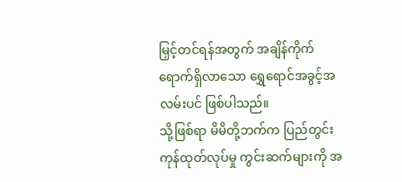မြှင့်တင်ရန်အတွက် အချိန်ကိုက်ရောက်ရှိလာသော ရွှေရောင်အခွင့်အလမ်းပင် ဖြစ်ပါသည်။
သို့ဖြစ်ရာ မိမိတို့ဘက်က ပြည်တွင်းကုန်ထုတ်လုပ်မှု ကွင်းဆက်များကို အ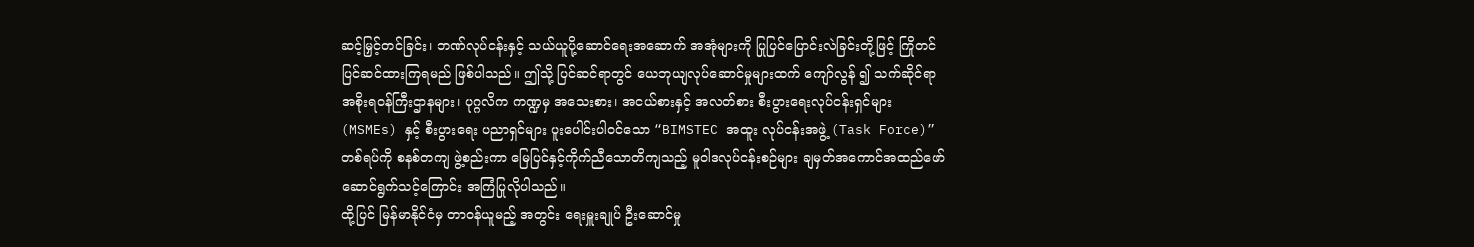ဆင့်မြှင့်တင်ခြင်း၊ ဘဏ်လုပ်ငန်းနှင့် သယ်ယူပို့ဆောင်ရေးအဆောက် အအုံများကို ပြုပြင်ပြောင်းလဲခြင်းတို့ဖြင့် ကြိုတင် ပြင်ဆင်ထားကြရမည် ဖြစ်ပါသည်။ ဤသို့ ပြင်ဆင်ရာတွင် ယေဘုယျလုပ်ဆောင်မှုများထက် ကျော်လွန် ၍ သက်ဆိုင်ရာအစိုးရဝန်ကြီးဌာနများ၊ ပုဂ္ဂလိက ကဏ္ဍမှ အသေးစား၊ အငယ်စားနှင့် အလတ်စား စီးပွားရေးလုပ်ငန်းရှင်များ (MSMEs) နှင့် စီးပွားရေး ပညာရှင်များ ပူးပေါင်းပါဝင်သော “BIMSTEC အထူး လုပ်ငန်းအဖွဲ့ (Task Force)” တစ်ရပ်ကို စနစ်တကျ ဖွဲ့စည်းကာ မြေပြင်နှင့်ကိုက်ညီသောတိကျသည့် မူဝါဒလုပ်ငန်းစဉ်များ ချမှတ်အကောင်အထည်ဖော် ဆောင်ရွက်သင့်ကြောင်း အကြံပြုလိုပါသည်။
ထို့ပြင် မြန်မာနိုင်ငံမှ တာဝန်ယူမည့် အတွင်း ရေးမှူးချုပ် ဦးဆောင်မှု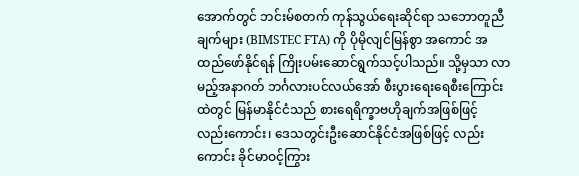အောက်တွင် ဘင်းမ်စတက် ကုန်သွယ်ရေးဆိုင်ရာ သဘောတူညီချက်များ (BIMSTEC FTA) ကို ပိုမိုလျင်မြန်စွာ အကောင် အထည်ဖော်နိုင်ရန် ကြိုးပမ်းဆောင်ရွက်သင့်ပါသည်။ သို့မှသာ လာမည့်အနာဂတ် ဘင်္ဂလားပင်လယ်အော် စီးပွားရေးရေစီးကြောင်းထဲတွင် မြန်မာနိုင်ငံသည် စားရေရိက္ခာဗဟိုချက်အဖြစ်ဖြင့် လည်းကောင်း၊ ဒေသတွင်းဦးဆောင်နိုင်ငံအဖြစ်ဖြင့် လည်းကောင်း ခိုင်မာဝင့်ကြွား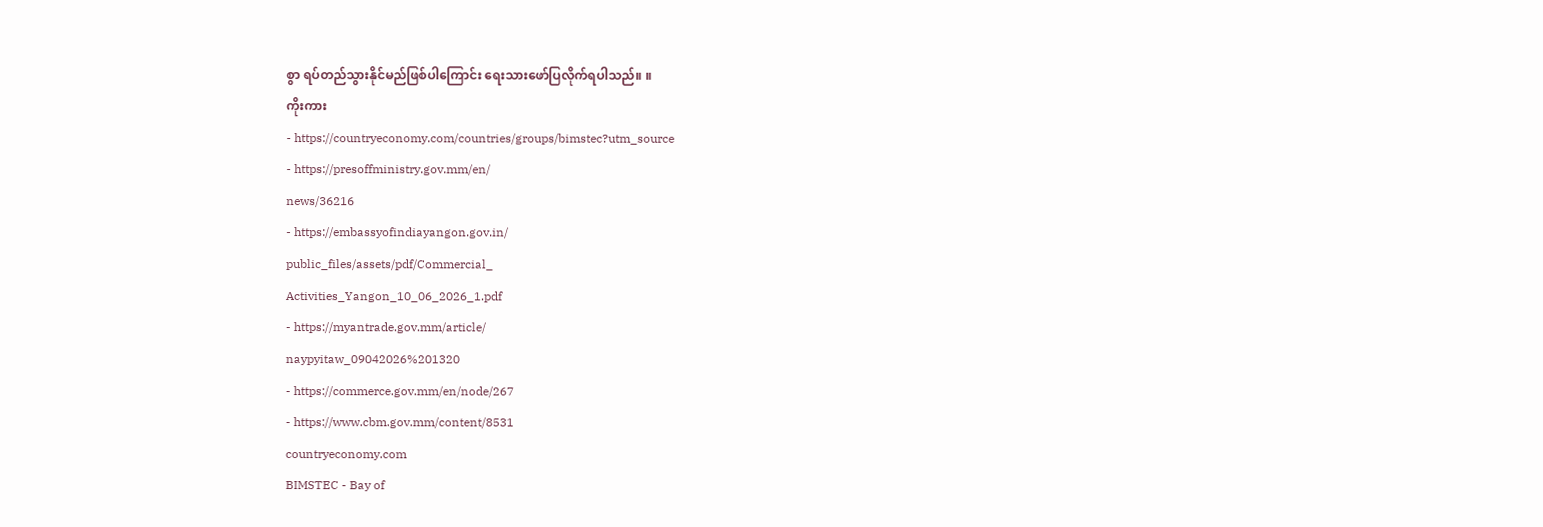စွာ ရပ်တည်သွားနိုင်မည်ဖြစ်ပါကြောင်း ရေးသားဖော်ပြလိုက်ရပါသည်။ ။
ကိုးကား
- https://countryeconomy.com/countries/groups/bimstec?utm_source
- https://presoffministry.gov.mm/en/
news/36216
- https://embassyofindiayangon.gov.in/
public_files/assets/pdf/Commercial_
Activities_Yangon_10_06_2026_1.pdf
- https://myantrade.gov.mm/article/
naypyitaw_09042026%201320
- https://commerce.gov.mm/en/node/267
- https://www.cbm.gov.mm/content/8531
countryeconomy.com
BIMSTEC - Bay of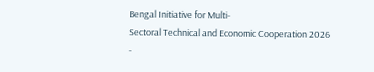Bengal Initiative for Multi-
Sectoral Technical and Economic Cooperation 2026
-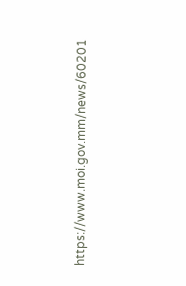https://www.moi.gov.mm/news/60201